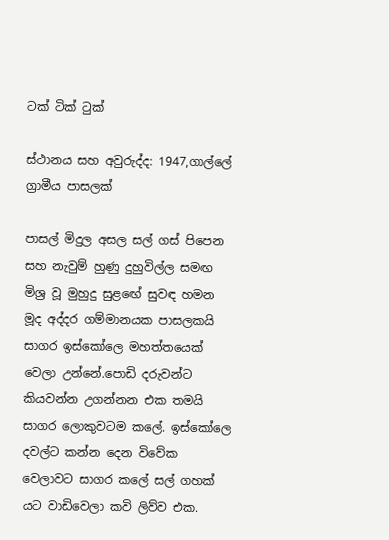ටක් ටික් ටුක්

ස්ථානය සහ අවුරුද්ද: 1947,ගාල්ලේ ග්‍රාමීය පාසලක්

පාසල් මිදුල අසල සල් ගස් පිපෙන සහ නැවුම් හුණු දුහුවිල්ල සමඟ මිශ්‍ර වූ මුහුදු සුළඟේ සුවඳ හමන මූද අද්දර ගම්මානයක පාසලකයි සාගර ඉස්කෝලෙ මහත්තයෙක් වෙලා උන්නේ.පොඩි දරුවන්ට කියවන්න උගන්නන එක තමයි සාගර ලොකුවටම කලේ. ඉස්කෝලෙ දවල්ට කන්න දෙන විවේක වෙලාවට සාගර කලේ සල් ගහක් යට වාඩිවෙලා කවි ලිව්ව එක.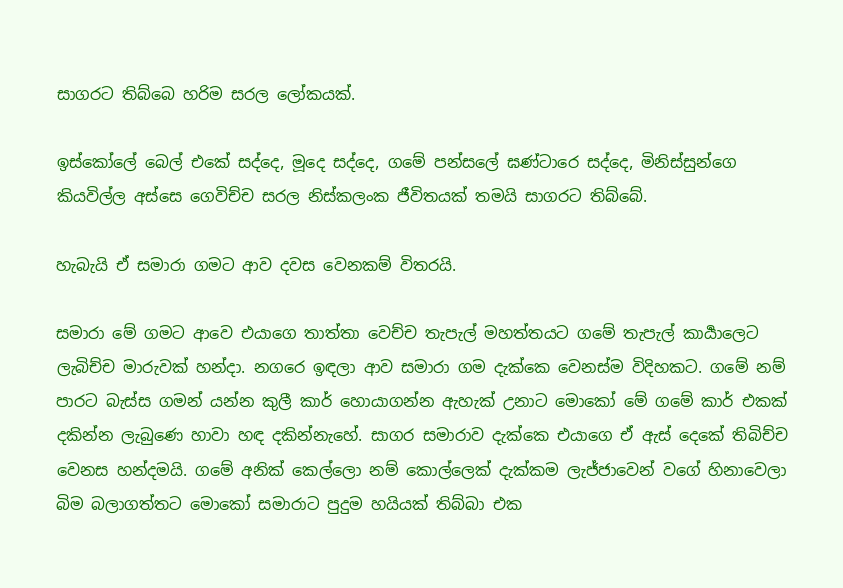සාගරට තිබ්බෙ හරිම සරල ලෝකයක්.

ඉස්කෝලේ බෙල් එකේ සද්දෙ, මූදෙ සද්දෙ, ගමේ පන්සලේ ඝණ්ටාරෙ සද්දෙ, මිනිස්සුන්ගෙ කියවිල්ල අස්සෙ ගෙවිච්ච සරල නිස්කලංක ජීවිතයක් තමයි සාගරට තිබ්බේ.

හැබැයි ඒ සමාරා ගමට ආව දවස වෙනකම් විතරයි.

සමාරා මේ ගමට ආවෙ එයාගෙ තාත්තා වෙච්ච තැපැල් මහත්තයට ගමේ තැපැල් කාර්‍යාලෙට ලැබිච්ච මාරුවක් හන්දා. නගරෙ ඉඳලා ආව සමාරා ගම දැක්කෙ වෙනස්ම විදිහකට. ගමේ නම් පාරට බැස්ස ගමන් යන්න කුලී කාර් හොයාගන්න ඇහැක් උනාට මොකෝ මේ ගමේ කාර් එකක් දකින්න ලැබුණෙ හාවා හඳ දකින්නැහේ. සාගර සමාරාව දැක්කෙ එයාගෙ ඒ ඇස් දෙකේ තිබිච්ච වෙනස හන්දමයි. ගමේ අනික් කෙල්ලො නම් කොල්ලෙක් දැක්කම ලැජ්ජාවෙන් වගේ හිනාවෙලා බිම බලාගත්තට මොකෝ සමාරාට පුදුම හයියක් තිබ්බා එක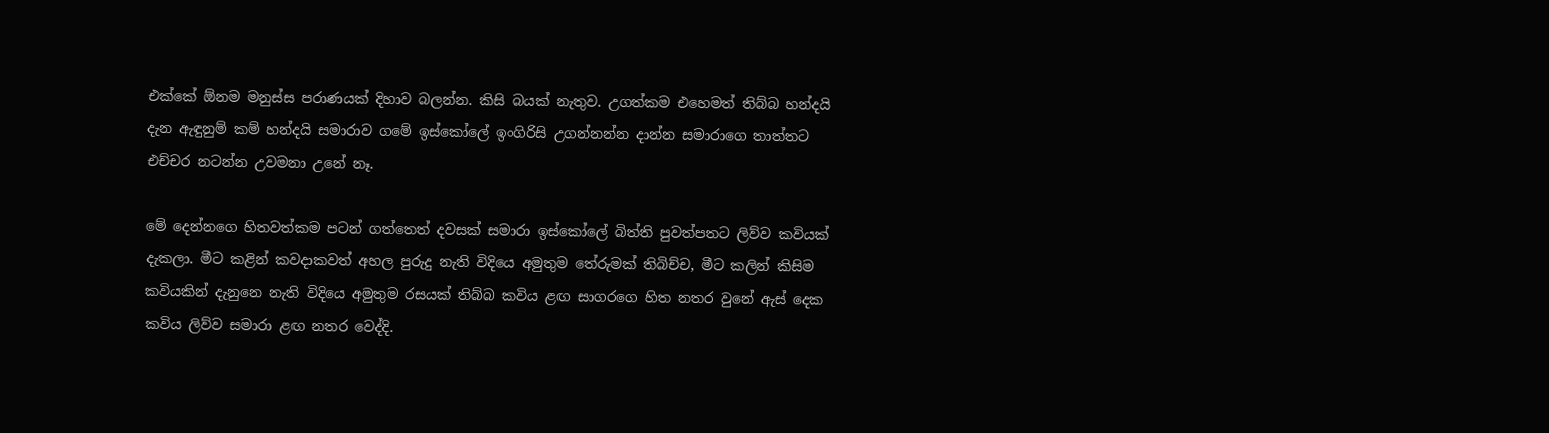එක්කේ ඕනම මනුස්ස පරාණයක් දිහාව බලන්න. කිසි බයක් නැතුව. උගත්කම එහෙමත් තිබ්බ හන්දයි දැන ඇඳුනුම් කම් හන්දයි සමාරාව ගමේ ඉස්කෝලේ ඉංගිරිසි උගන්නන්න දාන්න සමාරාගෙ තාත්තට එච්චර නටන්න උවමනා උනේ නෑ.

මේ දෙන්නගෙ හිතවත්කම පටන් ගත්තෙත් දවසක් සමාරා ඉස්කෝලේ බිත්ති පුවත්පතට ලිව්ව කවියක් දැකලා. මීට කළින් කවදාකවත් අහල පුරුදු නැති විදියෙ අමුතුම තේරුමක් තිබිච්ච, මීට කලින් කිසිම කවියකින් දැනුනෙ නැති විදියෙ අමුතුම රසයක් තිබ්බ කවිය ළඟ සාගරගෙ හිත නතර වුනේ ඇස් දෙක කවිය ලිව්ව සමාරා ළඟ නතර වෙද්දි.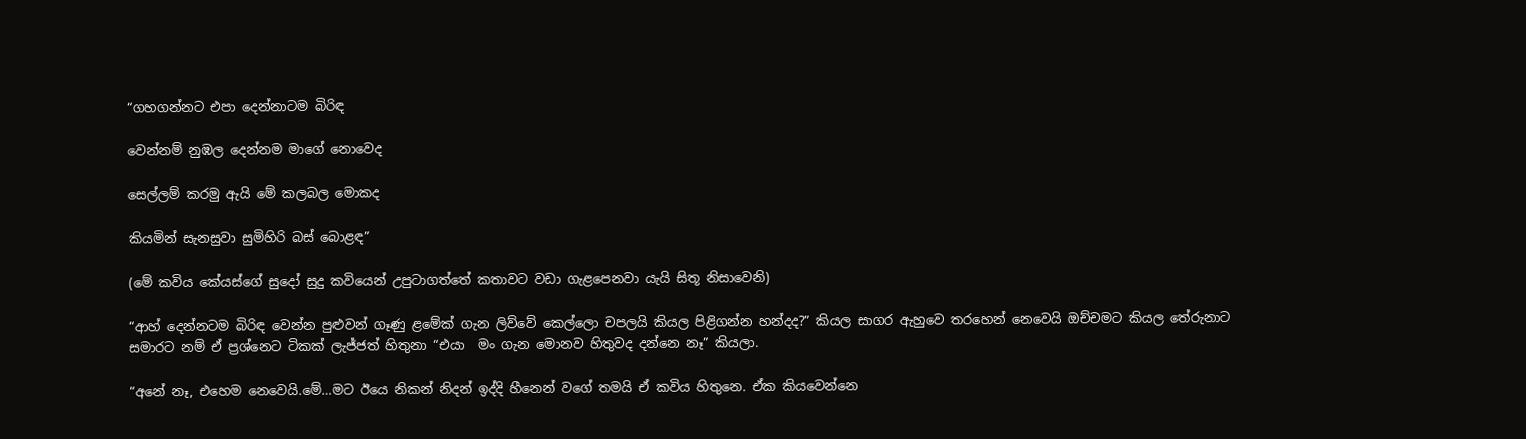“ගහගන්නට එපා දෙන්නාටම බිරිඳ

වෙන්නම් නුඹල දෙන්නම මාගේ නොවෙද

සෙල්ලම් කරමු ඇයි මේ කලබල මොකද

කියමින් සැනසුවා සුමිහිරි බස් බොළඳ”

(මේ කවිය කේයස්ගේ සුදෝ සුදු කවියෙන් උපුටාගත්තේ කතාවට වඩා ගැළපෙනවා යැයි සිතූ නිසාවෙනි)

“ආහ් දෙන්නටම බිරිඳ වෙන්න පුළුවන් ගෑණු ළමේක් ගැන ලිව්වේ කෙල්ලො චපලයි කියල පිළිගන්න හන්දද?” කියල සාගර ඇහුවෙ තරහෙන් නෙවෙයි ඔච්චමට කියල තේරුනාට සමාරට නම් ඒ ප්‍රශ්නෙට ටිකක් ලැජ්ජත් හිතුනා “එයා  මං ගැන මොනව හිතුවද දන්නෙ නෑ” කියලා.

“අනේ නෑ, එහෙම නෙවෙයි.මේ…මට ඊයෙ නිකන් නිදන් ඉද්දි හීනෙන් වගේ තමයි ඒ කවිය හිතුනෙ. ඒක කියවෙන්නෙ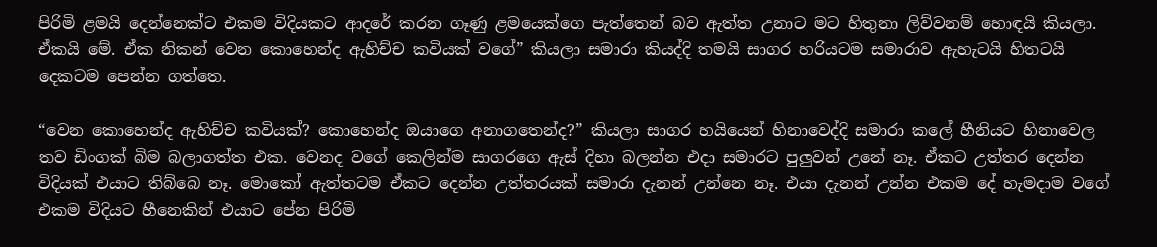පිරිමි ළමයි දෙන්නෙක්ට එකම විදියකට ආදරේ කරන ගෑණු ළමයෙක්ගෙ පැත්තෙන් බව ඇත්ත උනාට මට හිතුනා ලිව්වනම් හොඳයි කියලා. ඒකයි මේ. ඒක නිකන් වෙන කොහෙන්ද ඇහිච්ච කවියක් වගේ” කියලා සමාරා කියද්දි තමයි සාගර හරියටම සමාරාව ඇහැටයි හිතටයි දෙකටම පෙන්න ගත්තෙ.

“වෙන කොහෙන්ද ඇහිච්ච කවියක්? කොහෙන්ද ඔයාගෙ අනාගතෙන්ද?” කියලා සාගර හයියෙන් හිනාවෙද්දි සමාරා කලේ හීනියට හිනාවෙල තව ඩිංගක් බිම බලාගත්ත එක. වෙනද වගේ කෙලින්ම සාගරගෙ ඇස් දිහා බලන්න එදා සමාරට පුලුවන් උනේ නෑ. ඒකට උත්තර දෙන්න විදියක් එයාට තිබ්බෙ නෑ. මොකෝ ඇත්තටම ඒකට දෙන්න උත්තරයක් සමාරා දැනන් උන්නෙ නෑ. එයා දැනන් උන්න එකම දේ හැමදාම වගේ එකම විදියට හීනෙකින් එයාට පේන පිරිමි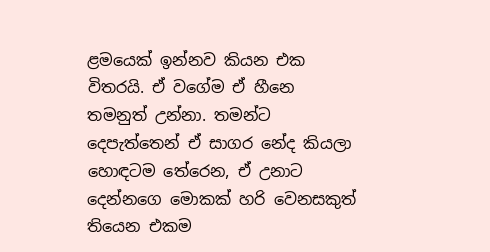ළමයෙක් ඉන්නව කියන එක විතරයි. ඒ වගේම ඒ හීනෙ තමනුත් උන්නා. තමන්ට දෙපැත්තෙන් ඒ සාගර නේද කියලා හොඳටම තේරෙන, ඒ උනාට දෙන්නගෙ මොකක් හරි වෙනසකුත් තියෙන එකම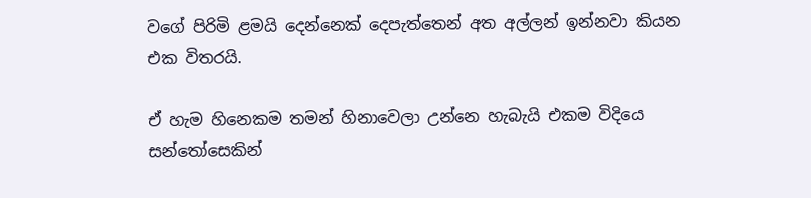වගේ පිරිමි ළමයි දෙන්නෙක් දෙපැත්තෙන් අත අල්ලන් ඉන්නවා කියන එක විතරයි.

ඒ හැම හිනෙකම තමන් හිනාවෙලා උන්නෙ හැබැයි එකම විදියෙ සන්තෝසෙකින්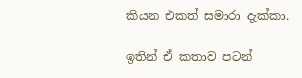කියන එකත් සමාරා දැක්කා.

ඉතින් ඒ කතාව පටන්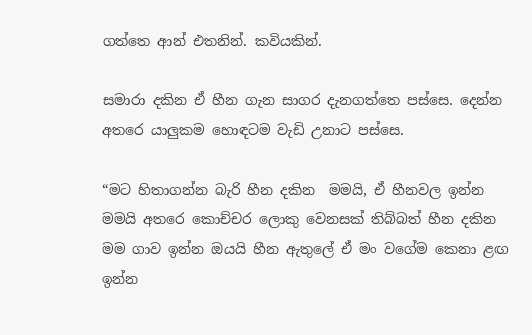ගත්තෙ ආන් එතනින්. කවියකින්.

සමාරා දකින ඒ හීන ගැන සාගර දැනගත්තෙ පස්සෙ. දෙන්න අතරෙ යාලුකම හොඳටම වැඩි උනාට පස්සෙ.

“මට හිතාගන්න බැරි හීන දකින  මමයි, ඒ හීනවල ඉන්න මමයි අතරෙ කොච්චර ලොකු වෙනසක් තිබ්බත් හීන දකින මම ගාව ඉන්න ඔයයි හීන ඇතුලේ ඒ මං වගේම කෙනා ළඟ ඉන්න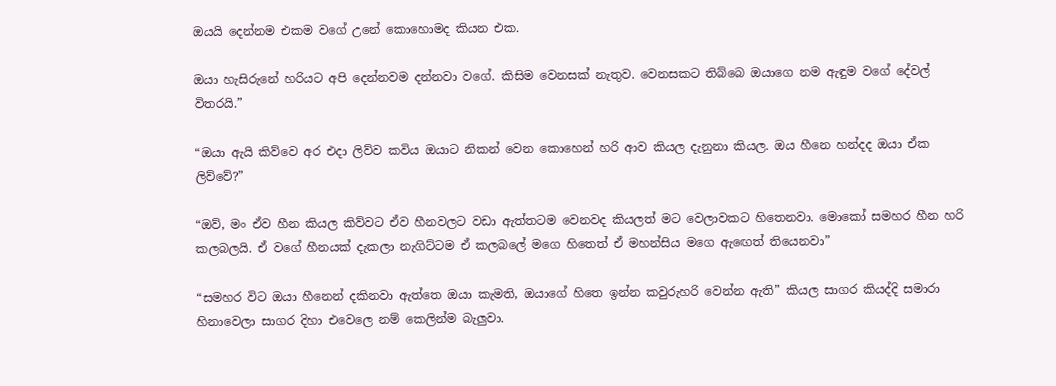ඔයයි දෙන්නම එකම වගේ උනේ කොහොමද කියන එක.

ඔයා හැසිරුනේ හරියට අපි දෙන්නවම දන්නවා වගේ. කිසිම වෙනසක් නැතුව. වෙනසකට තිබ්බෙ ඔයාගෙ නම ඇඳුම වගේ දේවල් විතරයි.”

“ඔයා ඇයි කිව්වෙ අර එදා ලිව්ව කවිය ඔයාට නිකන් වෙන කොහෙන් හරි ආව කියල දැනුනා කියල. ඔය හීනෙ හන්දද ඔයා ඒක ලිව්වේ?”

“ඔව්, මං ඒව හීන කියල කිව්වට ඒව හීනවලට වඩා ඇත්තටම වෙනවද කියලත් මට වෙලාවකට හිතෙනවා. මොකෝ සමහර හීන හරි කලබලයි. ඒ වගේ හීනයක් දැකලා නැගිට්ටම ඒ කලබලේ මගෙ හිතෙත් ඒ මහන්සිය මගෙ ඇඟෙත් තියෙනවා”

“සමහර විට ඔයා හීනෙන් දකිනවා ඇත්තෙ ඔයා කැමති, ඔයාගේ හිතෙ ඉන්න කවුරුහරි වෙන්න ඇති” කියල සාගර කියද්දි සමාරා හිනාවෙලා සාගර දිහා එවෙලෙ නම් කෙලින්ම බැලුවා.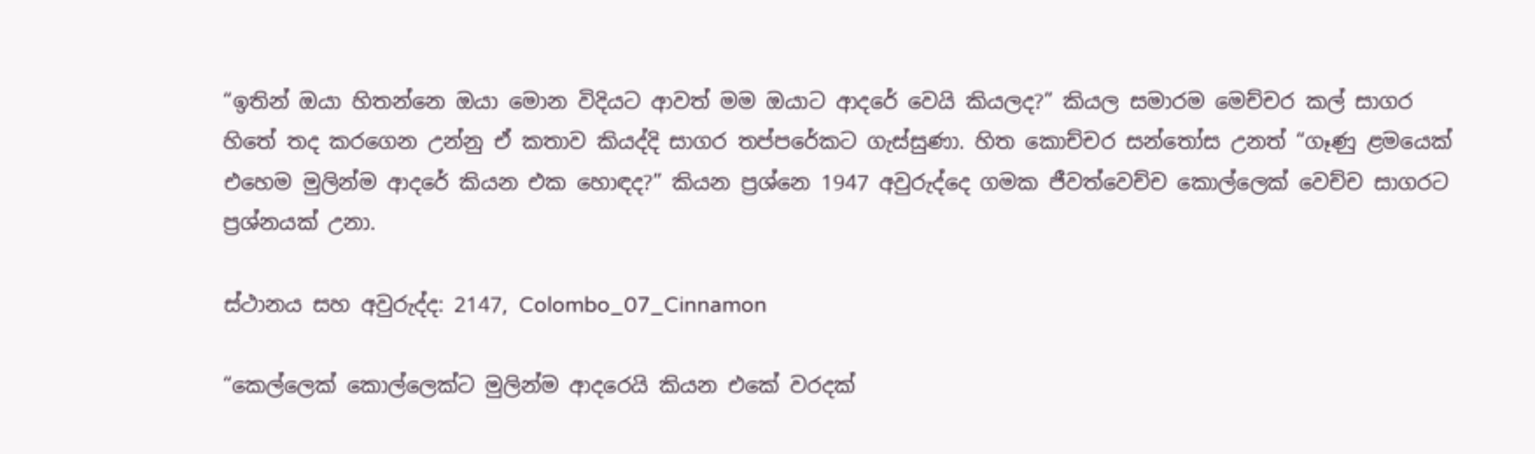“ඉතින් ඔයා හිතන්නෙ ඔයා මොන විදියට ආවත් මම ඔයාට ආදරේ වෙයි කියලද?” කියල සමාරම මෙච්චර කල් සාගර හිතේ තද කරගෙන උන්නු ඒ කතාව කියද්දි සාගර තප්පරේකට ගැස්සුණා. හිත කොච්චර සන්තෝස උනත් “ගෑණු ළමයෙක් එහෙම මුලින්ම ආදරේ කියන එක හොඳද?” කියන ප්‍රශ්නෙ 1947 අවුරුද්දෙ ගමක ජීවත්වෙච්ච කොල්ලෙක් වෙච්ච සාගරට ප්‍රශ්නයක් උනා.

ස්ථානය සහ අවුරුද්ද: 2147, Colombo_07_Cinnamon

“කෙල්ලෙක් කොල්ලෙක්ට මුලින්ම ආදරෙයි කියන එකේ වරදක්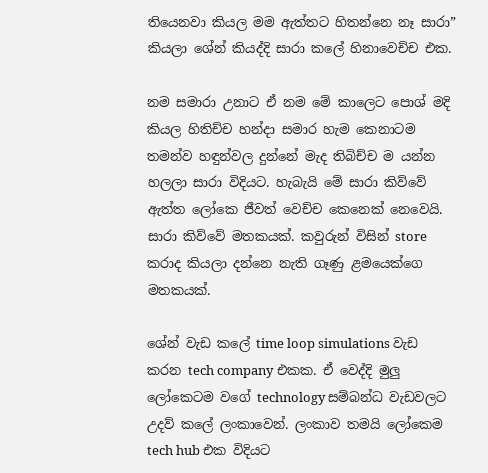තියෙනවා කියල මම ඇත්තට හිතන්නෙ නෑ සාරා” කියලා ශේන් කියද්දි සාරා කලේ හිනාවෙච්ච එක.

නම සමාරා උනාට ඒ නම මේ කාලෙට පොශ් මදි කියල හිතිච්ච හන්දා සමාර හැම කෙනාටම තමන්ව හඳුන්වල දුන්නේ මැද තිබිච්ච ම යන්න හලලා සාරා විදියට. හැබැයි මේ සාරා කිව්වේ ඇත්ත ලෝකෙ ජීවත් වෙච්ච කෙනෙක් නෙවෙයි. සාරා කිව්වේ මතකයක්. කවුරුන් විසින් store කරාද කියලා දන්නෙ නැති ගෑණු ළමයෙක්ගෙ මතකයක්.

ශේන් වැඩ කලේ time loop simulations වැඩ කරන tech company එකක. ඒ වෙද්දි මුලු ලෝකෙටම වගේ technology සම්බන්ධ වැඩවලට උදව් කලේ ලංකාවෙන්. ලංකාව තමයි ලෝකෙම tech hub එක විදියට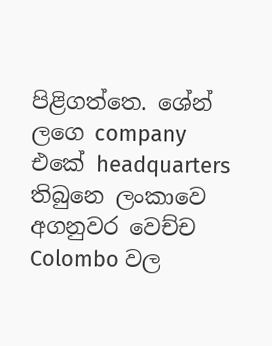පිළිගත්තෙ. ශේන් ලගෙ company එකේ headquarters තිබුනෙ ලංකාවෙ අගනුවර වෙච්ච Colombo වල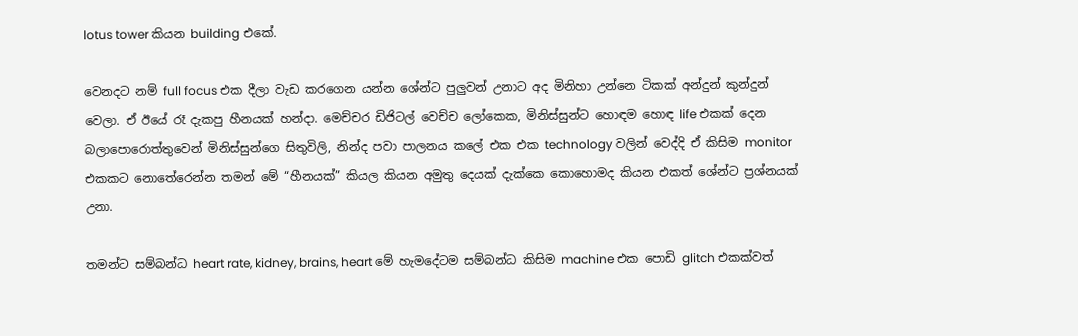lotus tower කියන building එකේ.

වෙනදට නම් full focus එක දීලා වැඩ කරගෙන යන්න ශේන්ට පුලුවන් උනාට අද මිනිහා උන්නෙ ටිකක් අන්දුන් කුන්දුන් වෙලා. ඒ ඊයේ රෑ දැකපු හීනයක් හන්දා. මෙච්චර ඩිජිටල් වෙච්ච ලෝකෙක, මිනිස්සුන්ට හොඳම හොඳ life එකක් දෙන බලාපොරොත්තුවෙන් මිනිස්සුන්ගෙ සිතුවිලි, නින්ද පවා පාලනය කලේ එක එක technology වලින් වෙද්දි ඒ කිසිම monitor එකකට නොතේරෙන්න තමන් මේ “හීනයක්” කියල කියන අමුතු දෙයක් දැක්කෙ කොහොමද කියන එකත් ශේන්ට ප්‍රශ්නයක් උනා.

තමන්ට සම්බන්ධ heart rate, kidney, brains, heart මේ හැමදේටම සම්බන්ධ කිසිම machine එක පොඩි glitch එකක්වත්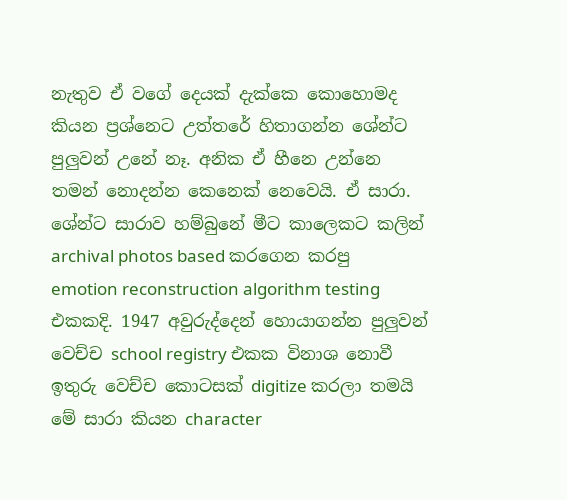නැතුව ඒ වගේ දෙයක් දැක්කෙ කොහොමද කියන ප්‍රශ්නෙට උත්තරේ හිතාගන්න ශේන්ට පුලුවන් උනේ නෑ. අනික ඒ හීනෙ උන්නෙ තමන් නොදන්න කෙනෙක් නෙවෙයි. ඒ සාරා. ශේන්ට සාරාව හම්බුනේ මීට කාලෙකට කලින් archival photos based කරගෙන කරපු emotion reconstruction algorithm testing එකකදි. 1947 අවුරුද්දෙන් හොයාගන්න පුලුවන් වෙච්ච school registry එකක විනාශ නොවී ඉතුරු වෙච්ච කොටසක් digitize කරලා තමයි මේ සාරා කියන character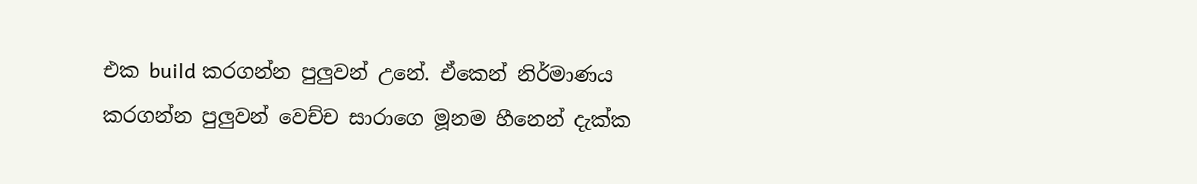එක build කරගන්න පුලුවන් උනේ. ඒකෙන් නිර්මාණය කරගන්න පුලුවන් වෙච්ච සාරාගෙ මූනම හීනෙන් දැක්ක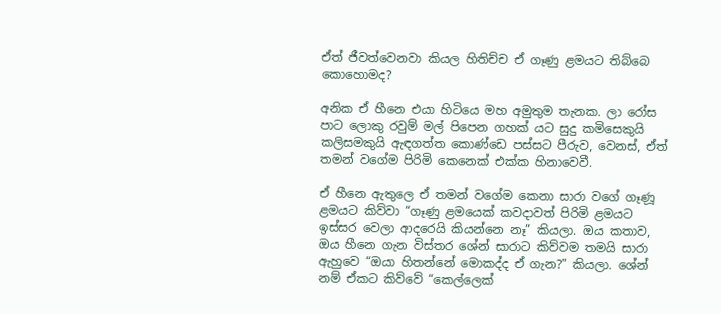ඒත් ජීවත්වෙනවා කියල හිතිච්ච ඒ ගෑණු ළමයට තිබ්බෙ කොහොමද?

අනික ඒ හීනෙ එයා හිටියෙ මහ අමුතුම තැනක. ලා රෝස පාට ලොකු රවුම් මල් පිපෙන ගහක් යට සුදු කමිසෙකුයි කලිසමකුයි ඇඳගත්ත කොණ්ඩෙ පස්සට පීරුව, වෙනස්, ඒත් තමන් වගේම පිරිමි කෙනෙක් එක්ක හිනාවෙවී.

ඒ හීනෙ ඇතුලෙ ඒ තමන් වගේම කෙනා සාරා වගේ ගෑණූ ළමයට කිව්වා “ගෑණු ළමයෙක් කවදාවත් පිරිමි ළමයට ඉස්සර වෙලා ආදරෙයි කියන්නෙ නෑ” කියලා. ඔය කතාව, ඔය හීනෙ ගැන විස්තර ශේන් සාරාට කිව්වම තමයි සාරා ඇහුවෙ “ඔයා හිතන්නේ මොකද්ද ඒ ගැන?” කියලා. ශේන් නම් ඒකට කිව්වේ “කෙල්ලෙක්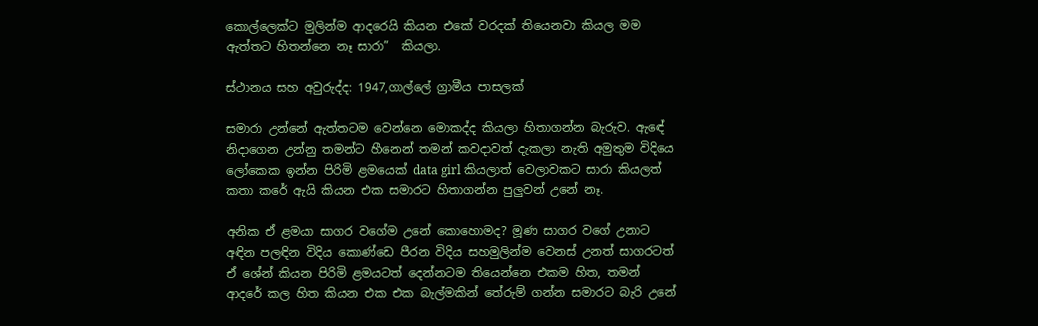කොල්ලෙක්ට මුලින්ම ආදරෙයි කියන එකේ වරදක් තියෙනවා කියල මම ඇත්තට හිතන්නෙ නෑ සාරා”  කියලා.

ස්ථානය සහ අවුරුද්ද: 1947,ගාල්ලේ ග්‍රාමීය පාසලක්

සමාරා උන්නේ ඇත්තටම වෙන්නෙ මොකද්ද කියලා හිතාගන්න බැරුව. ඇඳේ නිදාගෙන උන්නු තමන්ට හීනෙන් තමන් කවදාවත් දැකලා නැති අමුතුම විදියෙ ලෝකෙක ඉන්න පිරිමි ළමයෙක් data girl කියලාත් වෙලාවකට සාරා කියලත් කතා කරේ ඇයි කියන එක සමාරට හිතාගන්න පුලුවන් උනේ නෑ.

අනික ඒ ළමයා සාගර වගේම උනේ කොහොමද? මූණ සාගර වගේ උනාට අඳින පලඳින විදිය කොණ්ඩෙ පීරන විදිය සහමුලින්ම වෙනස් උනත් සාගරටත් ඒ ශේන් කියන පිරිමි ළමයටත් දෙන්නටම තියෙන්නෙ එකම හිත, තමන් ආදරේ කල හිත කියන එක එක බැල්මකින් තේරුම් ගන්න සමාරට බැරි උනේ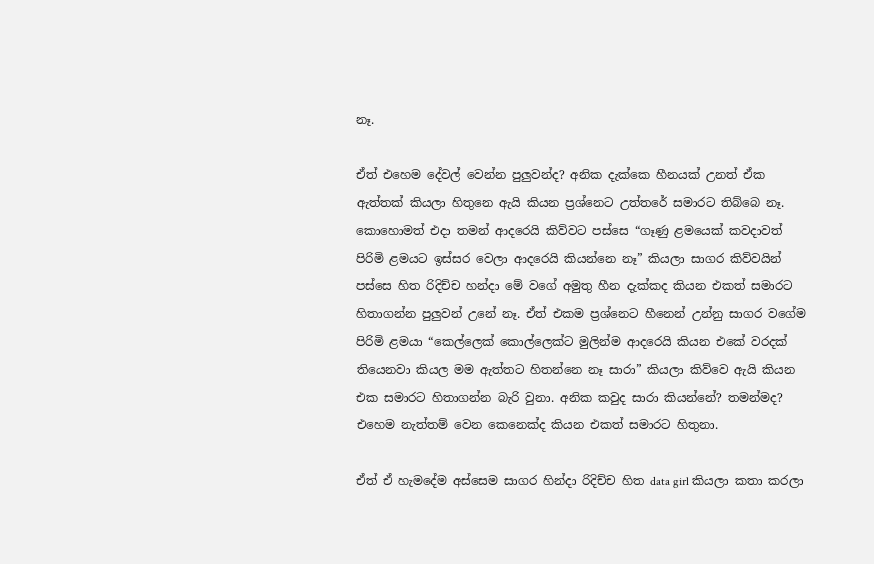නෑ.

ඒත් එහෙම දේවල් වෙන්න පුලුවන්ද? අනික දැක්කෙ හීනයක් උනත් ඒක ඇත්තක් කියලා හිතුනෙ ඇයි කියන ප්‍රශ්නෙට උත්තරේ සමාරට තිබ්බෙ නෑ. කොහොමත් එදා තමන් ආදරෙයි කිව්වට පස්සෙ “ගෑණු ළමයෙක් කවදාවත් පිරිමි ළමයට ඉස්සර වෙලා ආදරෙයි කියන්නෙ නෑ” කියලා සාගර කිව්වයින් පස්සෙ හිත රිදිච්ච හන්දා මේ වගේ අමුතු හීන දැක්කද කියන එකත් සමාරට හිතාගන්න පුලුවන් උනේ නෑ. ඒත් එකම ප්‍රශ්නෙට හීනෙන් උන්නු සාගර වගේම පිරිමි ළමයා “කෙල්ලෙක් කොල්ලෙක්ට මුලින්ම ආදරෙයි කියන එකේ වරදක් තියෙනවා කියල මම ඇත්තට හිතන්නෙ නෑ සාරා” කියලා කිව්වෙ ඇයි කියන එක සමාරට හිතාගන්න බැරි වුනා. අනික කවුද සාරා කියන්නේ? තමන්මද? එහෙම නැත්තම් වෙන කෙනෙක්ද කියන එකත් සමාරට හිතුනා.

ඒත් ඒ හැමදේම අස්සෙම සාගර හින්දා රිදිච්ච හිත data girl කියලා කතා කරලා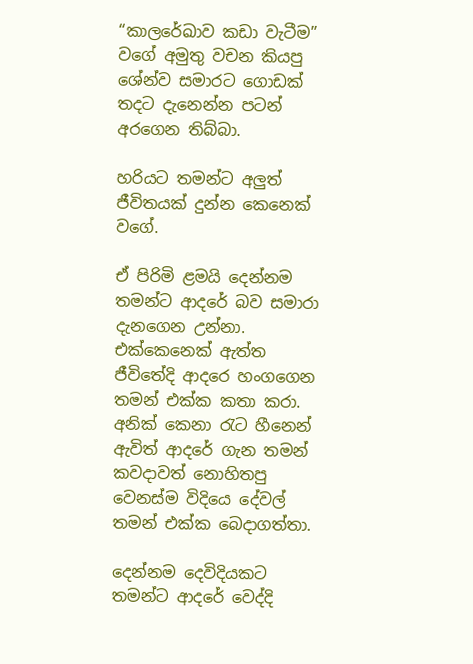“කාලරේඛාව කඩා වැටීම” වගේ අමුතු වචන කියපු ශේන්ව සමාරට ගොඩක් තදට දැනෙන්න පටන් අරගෙන තිබ්බා.

හරියට තමන්ට අලුත් ජීවිතයක් දුන්න කෙනෙක් වගේ.

ඒ පිරිමි ළමයි දෙන්නම තමන්ට ආදරේ බව සමාරා දැනගෙන උන්නා. එක්කෙනෙක් ඇත්ත ජීවිතේදි ආදරෙ හංගගෙන තමන් එක්ක කතා කරා. අනික් කෙනා රැට හීනෙන් ඇවිත් ආදරේ ගැන තමන් කවදාවත් නොහිතපු වෙනස්ම විදියෙ දේවල් තමන් එක්ක බෙදාගත්තා.

දෙන්නම දෙවිදියකට තමන්ට ආදරේ වෙද්දි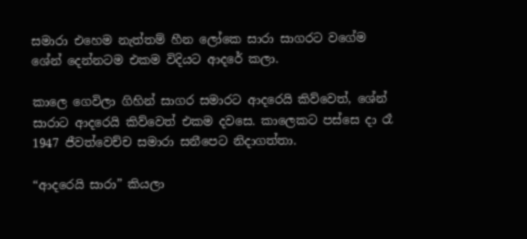සමාරා එහෙම නැත්තම් හීන ලෝකෙ සාරා සාගරට වගේම ශේන් දෙන්නටම එකම විදියට ආදරේ කලා.

කාලෙ ගෙවිලා ගිහින් සාගර සමාරට ආදරෙයි කිව්වෙත්, ශේන් සාරාට ආදරෙයි කිව්වෙත් එකම දවසෙ. කාලෙකට පස්සෙ දා රෑ 1947 ජීවත්වෙච්ච සමාරා සනීපෙට නිදාගත්තා.

“ආදරෙයි සාරා” කියලා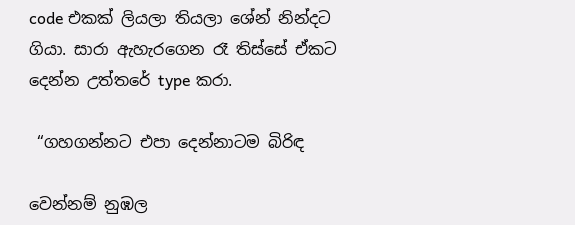code එකක් ලියලා තියලා ශේන් නින්දට ගියා. සාරා ඇහැරගෙන රෑ තිස්සේ ඒකට දෙන්න උත්තරේ type කරා.

 “ගහගන්නට එපා දෙන්නාටම බිරිඳ

වෙන්නම් නුඹල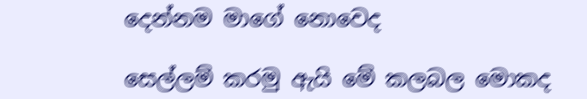දෙන්නම මාගේ නොවෙද

සෙල්ලම් කරමු ඇයි මේ කලබල මොකද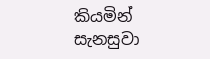කියමින් සැනසුවා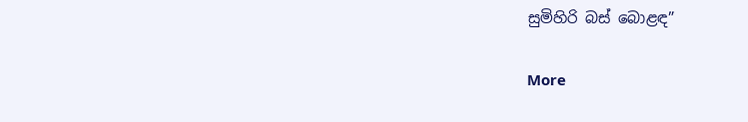සුමිහිරි බස් බොළඳ”

More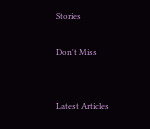Stories

Don't Miss


Latest Articles